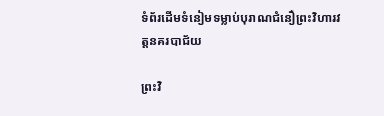ទំព័រដើមទំនៀមទម្លាប់បុរាណជំនឿព្រះវិហារវត្តនគរបាជ័យ

ព្រះវិ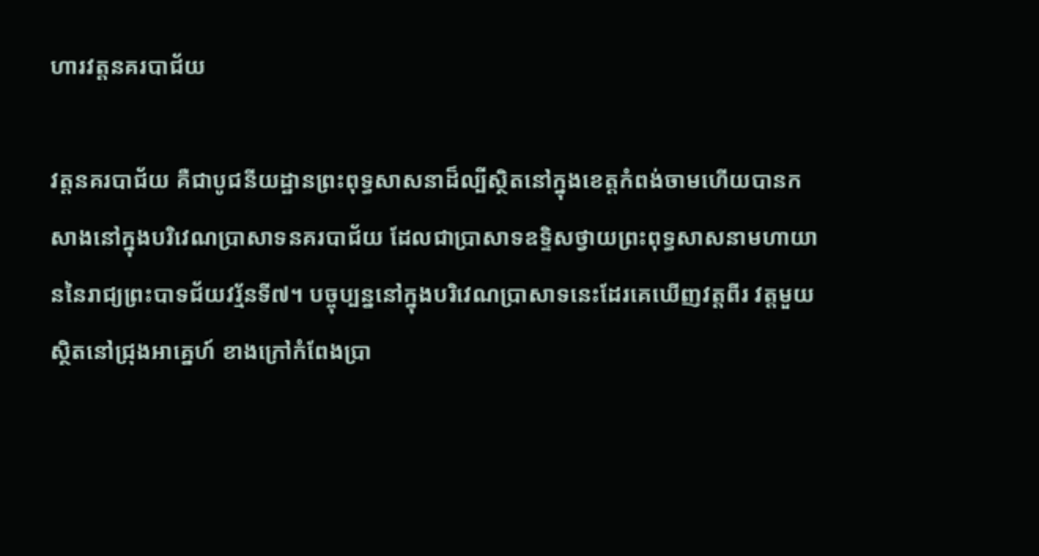ហារវត្តនគរបាជ័យ

វត្តនគរបាជ័យ គឺជាបូជនីយដ្ឋានព្រះពុទ្ធសាសនាដ៏ល្បីស្ថិតនៅក្នុងខេត្តកំពង់ចាមហើយបានកសាងនៅក្នុងបរិវេណប្រាសាទនគរបាជ័យ ដែលជាប្រាសាទឧទ្ទិសថ្វាយព្រះពុទ្ធសាសនាមហាយាននៃរាជ្យព្រះបាទជ័យវរ្ម័នទី៧។ បច្ចុប្បន្ននៅក្នុងបរិវេណប្រាសាទនេះដែរគេឃើញវត្តពីរ វត្តមួយស្ថិតនៅជ្រុងអាគ្នេហ៍ ខាងក្រៅកំពែងប្រា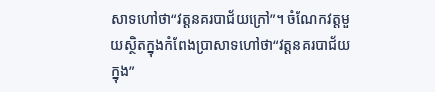សាទហៅថា“វត្តនគរបាជ័យក្រៅ”។ ចំណែកវត្តមួយស្ថិតក្នុងកំពែងប្រាសាទហៅថា“វត្តនគរបាជ័យក្នុង”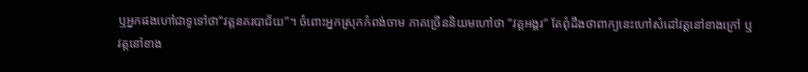ឬអ្នកផងហៅជាទូទៅថា“វត្តនគរបាជ័យ”។ ចំពោះអ្នកស្រុកកំពង់ចាម ភាគច្រើននិយមហៅថា “វត្តអង្គរ” តែពុំដឹងថាពាក្យនេះហៅសំដៅវត្តនៅខាងក្រៅ ឬវត្តនៅខាង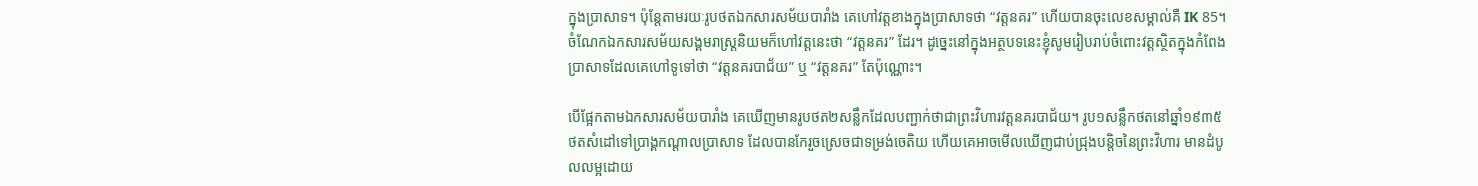ក្នុងប្រាសាទ។ ប៉ុន្តែតាមរយៈរូបថតឯកសារសម័យបារាំង គេហៅវត្តខាងក្នុងប្រាសាទថា “វត្តនគរ” ហើយបានចុះលេខសម្គាល់គឺ IK 85។ ចំណែកឯកសារសម័យសង្គមរាស្រ្តនិយមក៏ហៅវត្តនេះថា “វត្តនគរ” ដែរ។ ដូច្នេះនៅក្នុងអត្ថបទនេះខ្ញុំសូមរៀបរាប់ចំពោះវត្តស្ថិតក្នុងកំពែងប្រាសាទដែលគេហៅទូទៅថា “វត្តនគរបាជ័យ” ឬ “វត្តនគរ” តែប៉ុណ្ណោះ។

បើផ្អែកតាមឯកសារសម័យបារាំង គេឃើញមានរូបថត២សន្លឹកដែលបញ្ជាក់ថាជាព្រះវិហារវត្តនគរបាជ័យ។ រូប១សន្លឹកថតនៅឆ្នាំ១៩៣៥ ថតសំដៅទៅប្រាង្គកណ្តាលប្រាសាទ ដែលបានកែរួចស្រេចជាទម្រង់ចេតិយ ហើយគេអាចមើលឃើញជាប់ជ្រុងបន្តិចនៃព្រះវិហារ មានដំបូលលម្អដោយ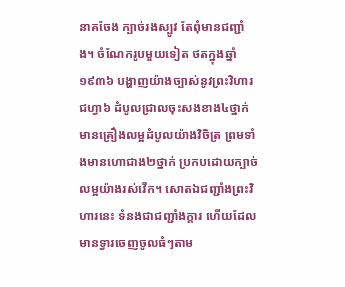នាគចែង ក្បាច់រងស្បូវ តែពុំមានជញ្ជាំង។ ចំណែករូបមួយទៀត ថតក្នុងឆ្នាំ១៩៣៦ បង្ហាញយ៉ាងច្បាស់នូវព្រះវិហារជហ្វា៦ ដំបូលជ្រាលចុះសងខាង៤ថ្នាក់ មានគ្រឿងលម្អដំបូលយ៉ាងវិចិត្រ ព្រមទាំងមានហោជាង២ថ្នាក់ ប្រកបដោយក្បាច់លម្អយ៉ាងរស់វើក។ សោតឯជញ្ជាំងព្រះវិហារនេះ ទំនងជាជញ្ជាំងក្តារ ហើយដែលមានទ្វារចេញចូលធំៗតាម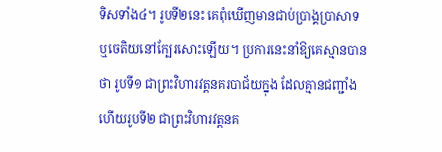ទិសទាំង៤។ រូបទី២នេះ គេពុំឃើញមានជាប់ប្រាង្គប្រាសាទ ឬចេតិយនៅក្បែរសោះឡើយ។ ប្រការនេះនាំឱ្យគេស្មានបានថា រូបទី១ ជាព្រះវិហារវត្តនគរបាជ័យក្នុង ដែលគ្មានជញ្ជាំង ហើយរូបទី២ ជាព្រះវិហារវត្តនគ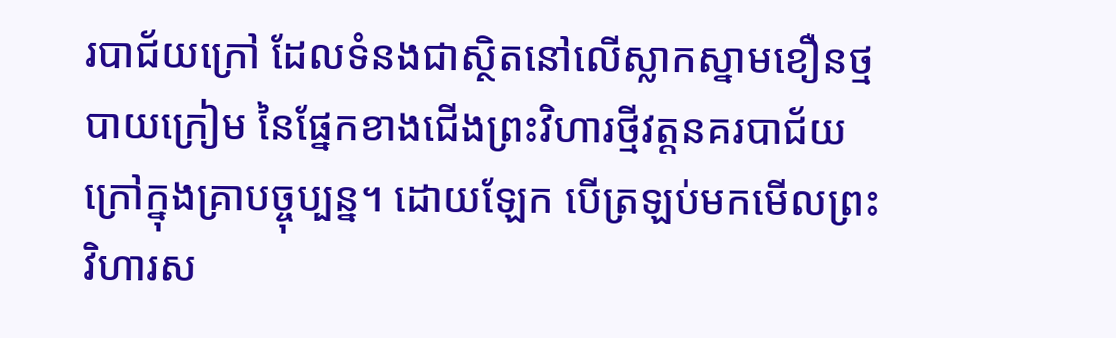របាជ័យក្រៅ ដែលទំនងជាស្ថិតនៅលើស្លាកស្នាមខឿនថ្មបាយក្រៀម នៃផ្នែកខាងជើងព្រះវិហារថ្មីវត្តនគរបាជ័យក្រៅក្នុងគ្រាបច្ចុប្បន្ន។ ដោយឡែក បើត្រឡប់មកមើលព្រះវិហារស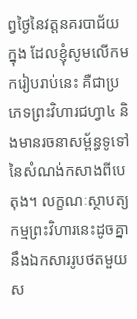ព្វថ្ងៃនៃវត្តនគរបាជ័យក្នុង ដែលខ្ញុំសូមលើកមករៀបរាប់នេះ គឺជាប្រភេទព្រះវិហារជហ្វា៤ និងមានរចនាសម្ព័ន្ធទូទៅនៃសំណង់កសាងពីបេតុង។ លក្ខណៈស្ថាបត្យកម្មព្រះវិហារនេះដូចគ្នានឹងឯកសាររូបថតមួយស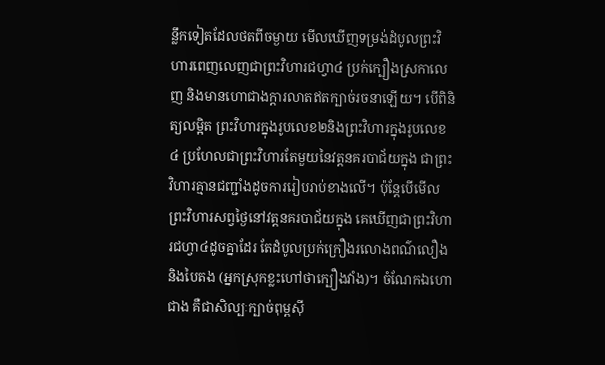ន្លឹកទៀតដែលថតពីចម្ងាយ មើលឃើញទម្រង់ដំបូលព្រះវិហារពេញលេញជាព្រះវិហារជហ្វា៤ ប្រក់ក្បឿងស្រកាលេញ និងមានហោជាងក្តារលាតឥតក្បាច់រចនាឡើយ។ បើពិនិត្យលម្អិត ព្រះវិហារក្នុងរូបលេខ២និងព្រះវិហារក្នុងរូបលេខ៤ ប្រហែលជាព្រះវិហារតែមួយនៃវត្តនគរបាជ័យក្នុង ជាព្រះវិហារគ្មានជញ្ជាំងដូចការរៀបរាប់ខាងលើ។ ប៉ុន្តែបើមើលព្រះវិហារសព្វថ្ងៃនៅវត្តនគរបាជ័យក្នុង គេឃើញជាព្រះវិហារជហ្វា៤ដូចគ្នាដែរ តែដំបូលប្រក់ក្រឿងរលោងពណ៌លឿងនិងបៃតង (អ្នកស្រុកខ្លះហៅថាក្បឿងវាំង)។ ចំណែកឯហោជាង គឺជាសិល្បៈក្បាច់ពុម្ពស៊ី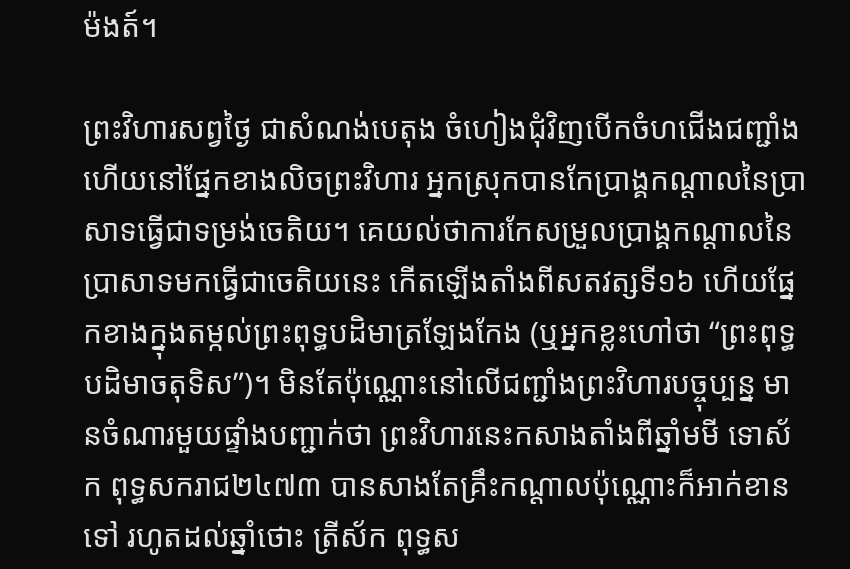ម៉ងត៍។

ព្រះវិហារសព្វថ្ងៃ ជាសំណង់បេតុង ចំហៀងជុំវិញបើកចំហជើងជញ្ជាំង ហើយនៅផ្នែកខាងលិចព្រះវិហារ អ្នកស្រុកបានកែប្រាង្គកណ្តាលនៃប្រាសាទធ្វើជាទម្រង់ចេតិយ។ គេយល់ថាការកែសម្រួលប្រាង្គកណ្តាលនៃប្រាសាទមកធ្វើជាចេតិយនេះ កើតឡើងតាំងពីសតវត្សទី១៦ ហើយផ្នែកខាងក្នុងតម្កល់ព្រះពុទ្ធបដិមាត្រឡែងកែង (ឬអ្នកខ្លះហៅថា “ព្រះពុទ្ធបដិមាចតុទិស”)។ មិនតែប៉ុណ្ណោះនៅលើជញ្ជាំងព្រះវិហារបច្ចុប្បន្ន មានចំណារមួយផ្ទាំងបញ្ជាក់ថា ព្រះវិហារនេះកសាងតាំងពីឆ្នាំមមី ទោស័ក ពុទ្ធសករាជ២៤៧៣ បានសាងតែគ្រឹះកណ្តាលប៉ុណ្ណោះក៏អាក់ខានទៅ រហូតដល់ឆ្នាំថោះ ត្រីស័ក ពុទ្ធស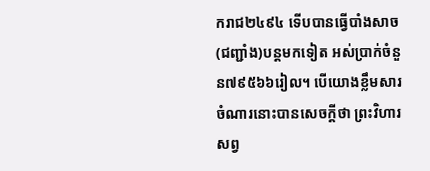ករាជ២៤៩៤ ទើបបានធ្វើបាំងសាច(ជញ្ជាំង)បន្តមកទៀត អស់ប្រាក់ចំនួន៧៩៥៦៦រៀល។ បើយោងខ្លឹមសារចំណារនោះបានសេចក្តីថា ព្រះវិហារសព្វ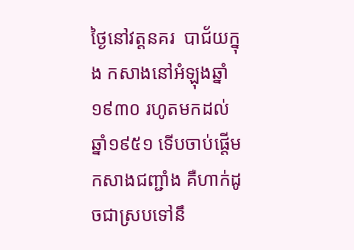ថ្ងៃនៅវត្តនគរ  បាជ័យក្នុង កសាងនៅអំឡុងឆ្នាំ១៩៣០ រហូតមកដល់ឆ្នាំ១៩៥១ ទើបចាប់ផ្តើមកសាងជញ្ជាំង គឺហាក់ដូចជាស្របទៅនឹ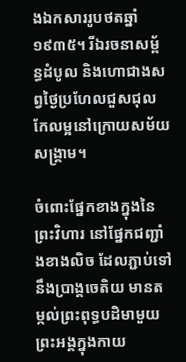ងឯកសាររូបថតឆ្នាំ១៩៣៥។ រីឯរចនាសម្ព័ន្ធដំបូល និងហោជាងសព្វថ្ងៃប្រហែលជួសជុលកែលម្អនៅក្រោយសម័យសង្រ្គាម។

ចំពោះផ្នែកខាងក្នុងនៃព្រះវិហារ នៅផ្នែកជញ្ជាំងខាងលិច ដែលភ្ជាប់ទៅនឹងប្រាង្គចេតិយ មានតម្កល់ព្រះពុទ្ធបដិមាមួយព្រះអង្គក្នុងកាយ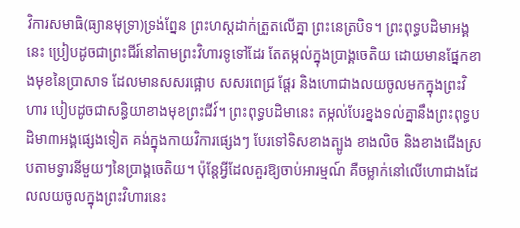វិការសមាធិ(ធ្យានមុទ្រា)ទ្រង់ព្នែន ព្រះហស្តដាក់ត្រួតលើគ្នា ព្រះនេត្របិទ។ ព្រះពុទ្ធបដិមាអង្គនេះ ប្រៀបដូចជាព្រះជីរ៍នៅតាមព្រះវិហារទូទៅដែរ តែតម្កល់ក្នុងប្រាង្គចេតិយ ដោយមានផ្នែកខាងមុខនៃប្រាសាទ ដែលមានសសរផ្អោប សសរពេជ្រ ផ្តែរ និងហោជាងលយចូលមកក្នុងព្រះវិហារ បៀបដូចជាសន្ធិយាខាងមុខព្រះជីវ៍។ ព្រះពុទ្ធបដិមានេះ តម្កល់បែរខ្នងទល់គ្នានឹងព្រះពុទ្ធបដិមា៣អង្គផ្សេងទៀត គង់ក្នុងកាយវិការផ្សេងៗ បែរទៅទិសខាងត្បូង ខាងលិច និងខាងជើងស្របតាមទ្វារនីមួយៗនៃប្រាង្គចេតិយ។ ប៉ុន្តែអ្វីដែលគួរឱ្យចាប់អារម្មណ៍ គឺចម្លាក់នៅលើហោជាងដែលលយចូលក្នុងព្រះវិហារនេះ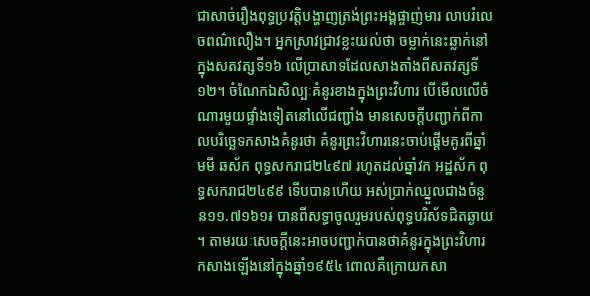ជាសាច់រឿងពុទ្ធប្រវត្តិបង្ហាញត្រង់ព្រះអង្គផ្ចាញ់មារ លាបរំលេចពណ៌លឿង។ អ្នកស្រាវជ្រាវខ្លះយល់ថា ចម្លាក់នេះឆ្លាក់នៅក្នុងសតវត្សទី១៦ លើប្រាសាទដែលសាងតាំងពីសតវត្សទី១២។ ចំណែកឯសិល្បៈគំនូរខាងក្នុងព្រះវិហារ បើមើលលើចំណារមួយផ្ទាំងទៀតនៅលើជញ្ជាំង មានសេចក្តីបញ្ជាក់ពីកាលបរិច្ឆេទកសាងគំនូរថា គំនូរព្រះវិហារនេះចាប់ផ្តើមគូរពីឆ្នាំមមី ឆស័ក ពុទ្ធសករាជ២៤៩៧ រហូតដល់ឆ្នាំវក អដ្ឋស័ក ពុទ្ធសករាជ២៤៩៩ ទើបបានហើយ អស់ប្រាក់ឈ្នួលជាងចំនួន១១.៧១៦១៛ បានពីសទ្ធាចូលរួមរបស់ពុទ្ធបរិស័ទជិតឆ្ងាយ។ តាមរយៈសេចក្តីនេះអាចបញ្ជាក់បានថាគំនូរក្នុងព្រះវិហារកសាងឡើងនៅក្នុងឆ្នាំ១៩៥៤ ពោលគឺក្រោយកសា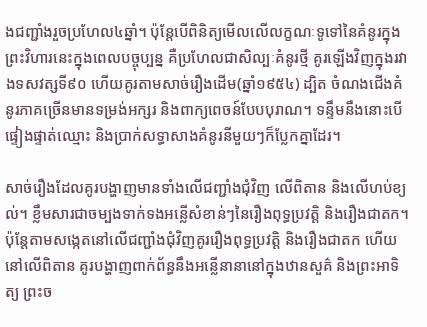ងជញ្ជាំងរួចប្រហែល៤ឆ្នាំ។ ប៉ុន្តែបើពិនិត្យមើលលើលក្ខណៈទូទៅនៃគំនូរក្នុងព្រះវិហារនេះក្នុងពេលបច្ចុប្បន្ន គឺប្រហែលជាសិល្បៈគំនូរថ្មី គូរឡើងវិញក្នុងរវាងទសវត្សទី៩០ ហើយគូរតាមសាច់រឿងដើម(ឆ្នាំ១៩៥៤) ដ្បិត ចំណងជើងគំនូរភាគច្រើនមានទម្រង់អក្សរ និងពាក្យពេចន៍បែបបុរាណ។ ទន្ទឹមនឹងនោះបើផ្ទៀងផ្ទាត់ឈ្មោះ និងប្រាក់សទ្ធាសាងគំនូរនីមួយៗក៏ប្លែកគ្នាដែរ។

សាច់រឿងដែលគូរបង្ហាញមានទាំងលើជញ្ជាំងជុំវិញ លើពិតាន និងលើហប់ខ្យល់។ ខ្លឹមសារជាចម្បងទាក់ទងអន្លើសំខាន់ៗនៃរឿងពុទ្ធប្រវត្តិ និងរឿងជាតក។ ប៉ុន្តែតាមសង្កេតនៅលើជញ្ជាំងជុំវិញគូររឿងពុទ្ធប្រវត្តិ និងរឿងជាតក ហើយនៅលើពិតាន គូរបង្ហាញពាក់ព័ន្ធនឹងអន្លើនានានៅក្នុងឋានសួគ៌ និងព្រះអាទិត្យ ព្រះច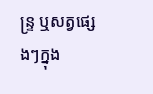ន្រ្ទ ឬសត្វផ្សេងៗក្នុង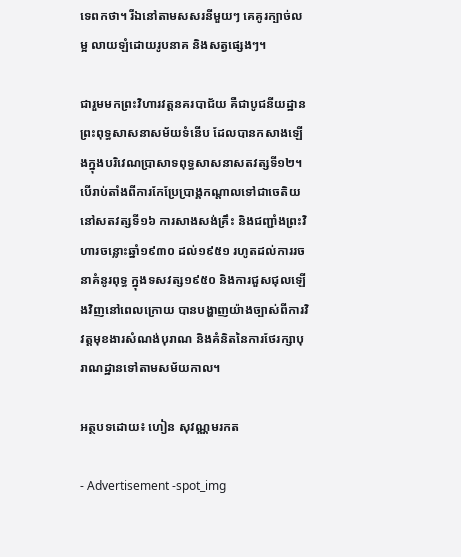ទេពកថា។ រីឯនៅតាមសសរនីមួយៗ គេគូរក្បាច់លម្អ លាយឡំដោយរូបនាគ និងសត្វផ្សេងៗ។

ជារួមមកព្រះវិហារវត្តនគរបាជ័យ គឺជាបូជនីយដ្ឋានព្រះពុទ្ធសាសនាសម័យទំនើប ដែលបានកសាងឡើងក្នុងបរិវេណប្រាសាទពុទ្ធសាសនាសតវត្សទី១២។ បើរាប់តាំងពីការកែប្រែប្រាង្គកណ្តាលទៅជាចេតិយនៅសតវត្សទី១៦ ការសាងសង់គ្រឹះ និងជញ្ជាំងព្រះវិហារចន្លោះឆ្នាំ១៩៣០ ដល់១៩៥១ រហូតដល់ការរចនាគំនូរពុទ្ធ ក្នុងទសវត្ស១៩៥០ និងការជួសជុលឡើងវិញនៅពេលក្រោយ បានបង្ហាញយ៉ាងច្បាស់ពីការវិវត្តមុខងារសំណង់បុរាណ និងគំនិតនៃការថែរក្សាបុរាណដ្ឋានទៅតាមសម័យកាល។

អត្ថបទដោយ៖ ហៀន សុវណ្ណមរកត

- Advertisement -spot_img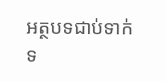អត្ថបទជាប់ទាក់ទ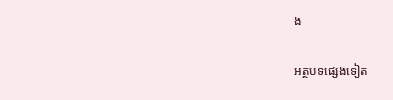ង

អត្ថបទផ្សេងទៀត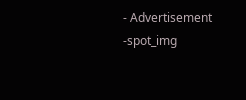- Advertisement -spot_img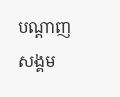បណ្ដាញសង្គម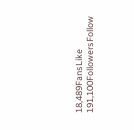18,489FansLike
191,100FollowersFollow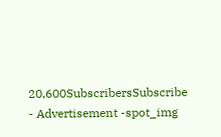20,600SubscribersSubscribe
- Advertisement -spot_img